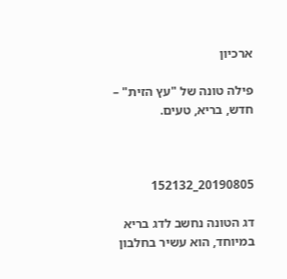ארכיון

פילה טונה של "עץ הזית" – חדש, בריא, טעים.



20190805_152132

דג הטונה נחשב לדג בריא במיוחד, הוא עשיר בחלבון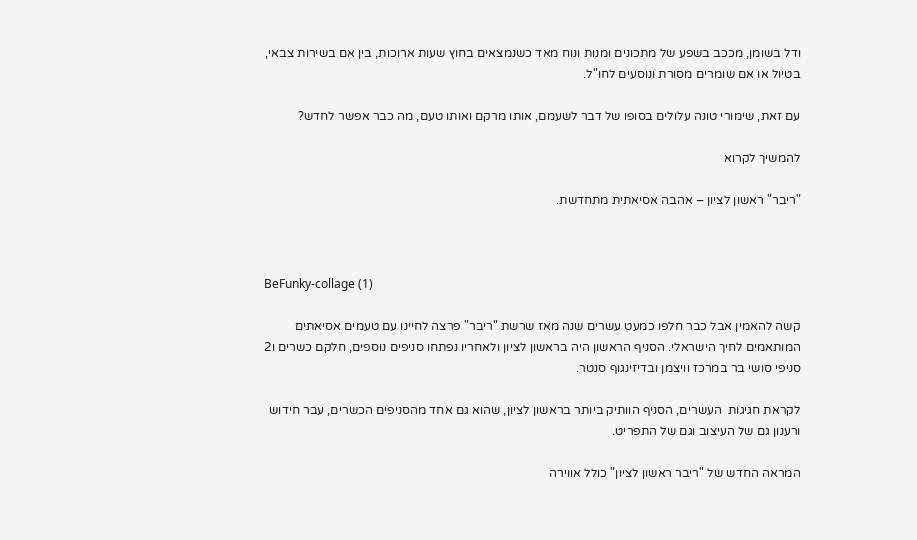ודל בשומן, מככב בשפע של מתכונים ומנות ונוח מאד כשנמצאים בחוץ שעות ארוכות, בין אם בשירות צבאי, בטיול או אם שומרים מסורת ונוסעים לחו"ל.

עם זאת, שימורי טונה עלולים בסופו של דבר לשעמם, אותו מרקם ואותו טעם, מה כבר אפשר לחדש?

להמשיך לקרוא

"ריבר" ראשון לציון – אהבה אסיאתית מתחדשת.



BeFunky-collage (1)

קשה להאמין אבל כבר חלפו כמעט עשרים שנה מאז שרשת "ריבר" פרצה לחיינו עם טעמים אסיאתים המותאמים לחיך הישראלי. הסניף הראשון היה בראשון לציון ולאחריו נפתחו סניפים נוספים, חלקם כשרים ו2 סניפי סושי בר במרכז וויצמן ובדיזינגוף סנטר.

לקראת חגיגות  העשרים, הסניף הוותיק ביותר בראשון לציון, שהוא גם אחד מהסניפים הכשרים, עבר חידוש ורענון גם של העיצוב וגם של התפריט.

המראה החדש של "ריבר ראשון לציון" כולל אווירה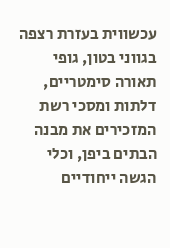עכשווית בעזרת רצפה בגווני בטון, גופי תאורה סימטריים, דלתות ומסכי רשת המזכירים את מבנה הבתים ביפן, וכלי הגשה ייחודיים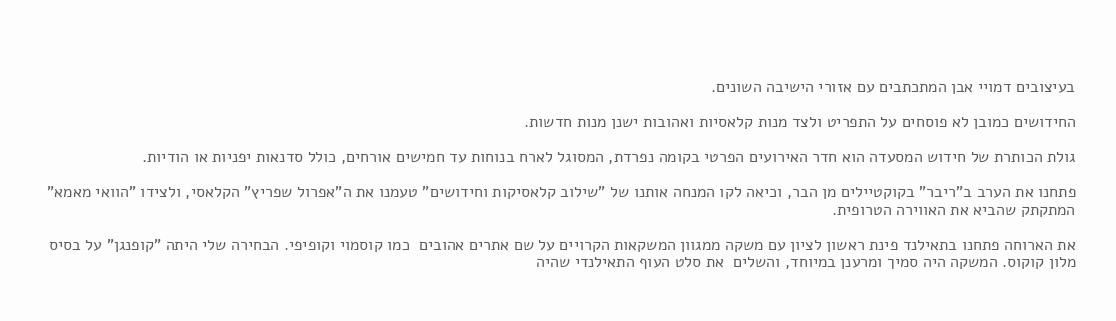בעיצובים דמויי אבן המתכתבים עם אזורי הישיבה השונים.

החידושים כמובן לא פוסחים על התפריט ולצד מנות קלאסיות ואהובות ישנן מנות חדשות.

גולת הכותרת של חידוש המסעדה הוא חדר האירועים הפרטי בקומה נפרדת, המסוגל לארח בנוחות עד חמישים אורחים, כולל סדנאות יפניות או הודיות.

פתחנו את הערב ב"ריבר" בקוקטיילים מן הבר, וכיאה לקו המנחה אותנו של "שילוב קלאסיקות וחידושים" טעמנו את ה"אפרול שפריץ" הקלאסי, ולצידו "הוואי מאמא" המתקתק שהביא את האווירה הטרופית.

את הארוחה פתחנו בתאילנד פינת ראשון לציון עם משקה ממגוון המשקאות הקרויים על שם אתרים אהובים  כמו קוסמוי וקופיפי. הבחירה שלי היתה "קופנגן" על בסיס מלון קוקוס. המשקה היה סמיך ומרענן במיוחד, והשלים  את סלט העוף התאילנדי שהיה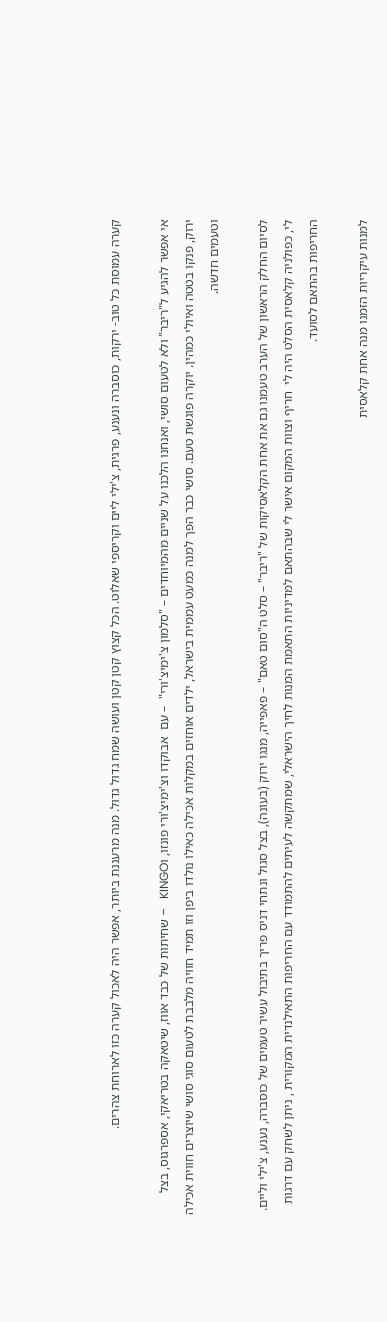קערה עמוסת כל טוב- ירקות, כוסברה ונענע, פרגית, צ'ילי ליים וקריספי שאלוט. הכל קצוץ קטן קטן ועושה שמח גדול גדול. מנה מרעננת ביותר, אפשר היה לאכול קערה כזו לארוחת צהרים.

אי אפשר להגיע ל"ריבר" ולא לטעום סושי, ואנחנו הלכנו על שניים מהמיוחדים – "סלמון צ'ימיצ'ורי"  – עם  אבוקדו וצ'ימיצ'ורי פונזו, וKINGO   – שחיתות של כבד אווז, שיטאקה בטריאקי, אספרגוס, בצל ירוק, פנקו בטטה ואיולי כמהין. יוקרה פוגשת טעם. סושי כבר הפך למנה כמעט עממית בישראל, ילדים אוחזים במקלות אכילה כאילו נולדו ביפן וזו תמיד חוויה מלבבת לטעום סוגי סושי שיוצרים חווית אכילה וטעמים חדשה.

לסיום החלק הראשון של הערב טעמנו גם את אחת הקלאסיקות של "ריבר" – סלט ה"סום טאם" – פאפייה, מנגו ירוק (בעונה), בצל סגול ונתחי דניס פריך בתיבול עשיר טעמים של כוסברה, נענע, צ'ילי וליים. לי, כפולניה קלאסית הסלט היה לי  חריף וצוות המקום אישר לי שבהתאם למדיניות התאמת המנות לחיך הישראלי, שמתקשה לעיתים להתמודד עם החריפות התאילנדית המקורית , ניתן לשחק עם דרגות החריפות בהתאם לסועד.

למנות עיקריות הזמנו מנה אחת קלאסית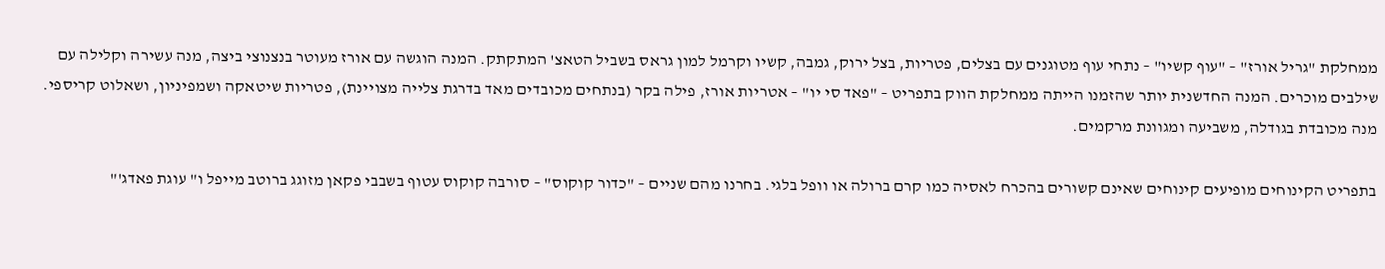ממחלקת "גריל אורז" – "עוף קשיו" – נתחי עוף מטוגנים עם בצלים, פטריות, בצל ירוק, גמבה, קשיו וקרמל למון גראס בשביל הטאצ' המתקתק. המנה הוגשה עם אורז מעוטר בנצנוצי ביצה, מנה עשירה וקלילה עם שילבים מוכרים. המנה החדשנית יותר שהזמנו הייתה ממחלקת הווק בתפריט – "פאד סי יו" – אטריות אורז, פילה בקר (בנתחים מכובדים מאד בדרגת צלייה מצויינת), פטריות שיטאקה ושמפיניון, ושאלוט קריספי. מנה מכובדת בגודלה, משביעה ומגוונת מרקמים.

בתפריט הקינוחים מופיעים קינוחים שאינם קשורים בהכרח לאסיה כמו קרם ברולה או וופל בלגי. בחרנו מהם שניים – "כדור קוקוס" – סורבה קוקוס עטוף בשבבי פקאן מזוגג ברוטב מייפל ו" עוגת פאדג'"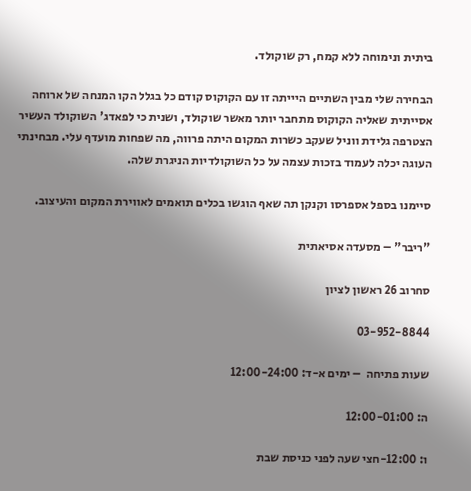ביתית ונימוחה ללא קמח, רק שוקולד.

הבחירה שלי מבין השתיים היייתה זו עם הקוקוס קודם כל בגלל הקו המנחה של ארוחה אסייתית שאליה הקוקוס מתחבר יותר מאשר שוקולד, ושנית כי לפאדג' השוקולד העשיר הצטרפה גלידת ווניל שעקב כשרות המקום היתה פרווה, מה שפחות מועדף עלי. מבחינתי העוגה יכלה לעמוד בזכות עצמה על כל השוקולדיות הניגרת שלה.

סיימנו בספל אספרסו וקנקן תה שאף הוגשו בכלים תואמים לאווירת המקום והעיצוב.

"ריבר" – מסעדה אסיאתית

סחרוב 26 ראשון לציון

03-952-8844

שעות פתיחה  – ימים א-ד: 12:00-24:00

ה: 12:00-01:00

ו: 12:00-חצי שעה לפני כניסת שבת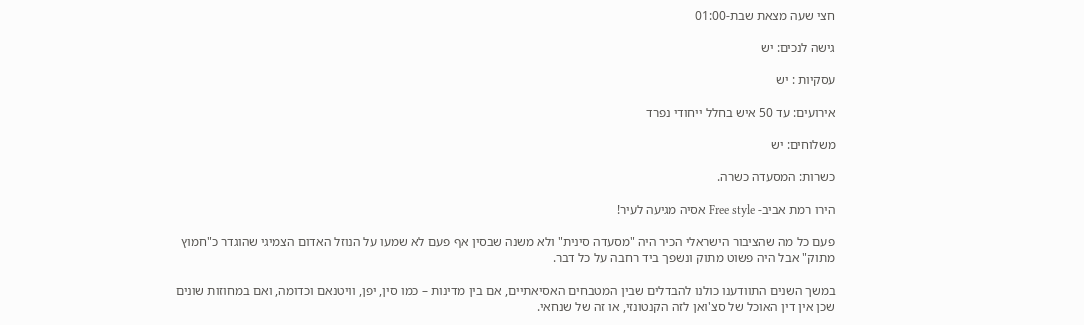חצי שעה מצאת שבת-01:00

גישה לנכים: יש

עסקיות : יש

אירועים: עד 50 איש בחלל ייחודי נפרד

משלוחים: יש

כשרות: המסעדה כשרה.

הירו רמת אביב- Free style אסיה מגיעה לעיר!

פעם כל מה שהציבור הישראלי הכיר היה "מסעדה סינית" ולא משנה שבסין אף פעם לא שמעו על הנוזל האדום הצמיגי שהוגדר כ"חמוץ מתוק" אבל היה פשוט מתוק ונשפך ביד רחבה על כל דבר.

במשך השנים התוודענו כולנו להבדלים שבין המטבחים האסיאתיים, אם בין מדינות – כמו סין, יפן, וויטנאם וכדומה, ואם במחוזות שונים שכן אין דין האוכל של סצ'ואן לזה הקנטונזי, או זה של שנחאי.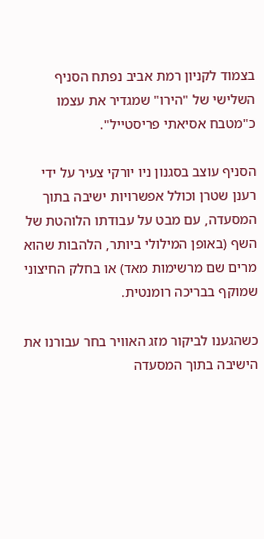בצמוד לקניון רמת אביב נפתח הסניף השלישי של "הירו" שמגדיר את עצמו כ"מטבח אסיאתי פריסטייל".

הסניף עוצב בסגנון ניו יורקי צעיר על ידי רענן שטרן וכולל אפשרויות ישיבה בתוך המסעדה, עם מבט על עבודתו הלוהטת של השף (באופן המילולי ביותר, הלהבות שהוא מרים שם מרשימות מאד) או בחלק החיצוני שמוקף בבריכה רומנטית.

כשהגענו לביקור מזג האוויר בחר עבורנו את הישיבה בתוך המסעדה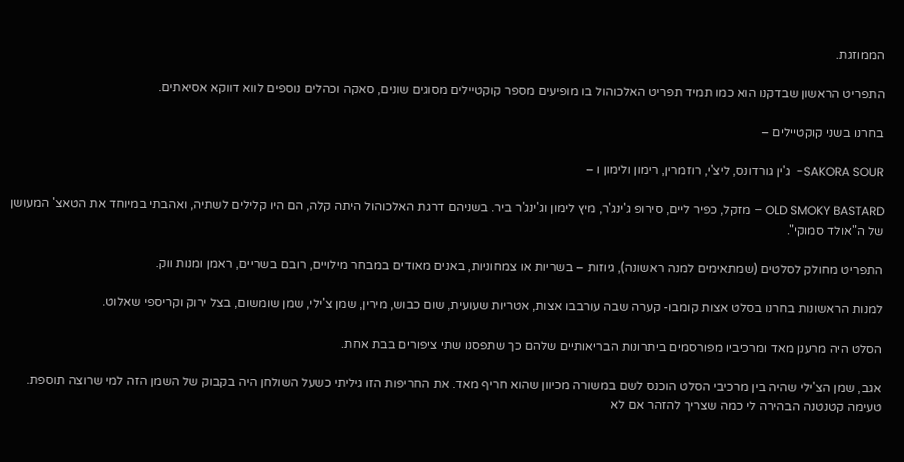הממוזגת.

התפריט הראשון שבדקנו הוא כמו תמיד תפריט האלכוהול בו מופיעים מספר קוקטיילים מסוגים שונים, סאקה וכהלים נוספים לווא דווקא אסיאתים.

בחרנו בשני קוקטיילים –

SAKORA SOUR-  ג'ין גורדונס, ליצ'י, רוזמרין, רימון ולימון ו –

OLD SMOKY BASTARD – מזקל, כפיר ליים, סירופ ג'ינג'ר, מיץ לימון וג'ינג'ר ביר. בשניהם דרגת האלכוהול היתה קלה, הם היו קלילים לשתיה, ואהבתי במיוחד את הטאצ' המעושן של ה"אולד סמוקי".

התפריט מחולק לסלטים (שמתאימים למנה ראשונה), גיוזות – בשריות או צמחוניות, באנים מאודים במבחר מילויים, רובם בשריים, ראמן ומנות ווק.

למנות הראשונות בחרנו בסלט אצות קומבו- קערה שבה עורבבו אצות, אטריות שעועית, שום כבוש, מירין, שמן צ'ילי, שמן שומשום, בצל ירוק וקריספי שאלוט.

הסלט היה מרענן מאד ומרכיביו מפורסמים ביתרונות הבריאותיים שלהם כך שתפסנו שתי ציפורים בבת אחת.

אגב, שמן הצ'ילי שהיה בין מרכיבי הסלט הוכנס לשם במשורה מכיוון שהוא חריף מאד. את החריפות הזו גיליתי כשעל השולחן היה בקבוק של השמן הזה למי שרוצה תוספת. טעימה קטנטנה הבהירה לי כמה שצריך להזהר אם לא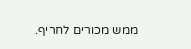ממש מכורים לחריף.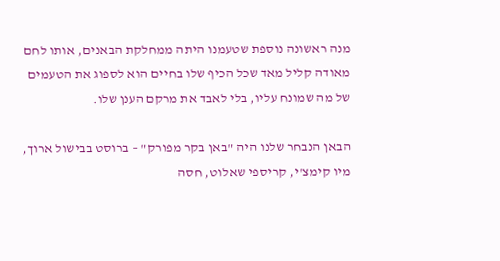מנה ראשונה נוספת שטעמנו היתה ממחלקת הבאנים, אותו לחם מאודה קליל מאד שכל הכיף שלו בחיים הוא לספוג את הטעמים של מה שמונח עליו, בלי לאבד את מרקם הענן שלו.

הבאן הנבחר שלנו היה "באן בקר מפורק" – ברוסט בבישול ארוך, מיו קימצ'י, קריספי שאלוט, חסה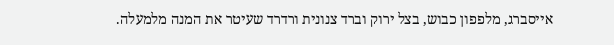אייסברג, מלפפון כבוש, בצל ירוק וברד צנונית ורדרד שעיטר את המנה מלמעלה.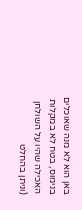באן הוא לא מנה שאוכלים בנימוס, בטח לא במקלות האכילה שהיו על השולחן (וניתן בהחלט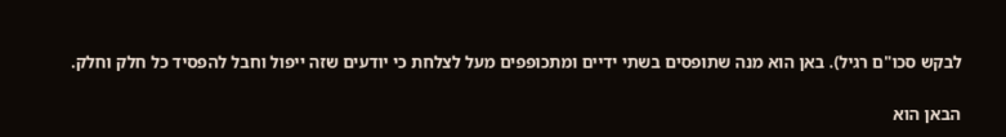לבקש סכו"ם רגיל). באן הוא מנה שתופסים בשתי ידיים ומתכופפים מעל לצלחת כי יודעים שזה ייפול וחבל להפסיד כל חלק וחלק.

הבאן הוא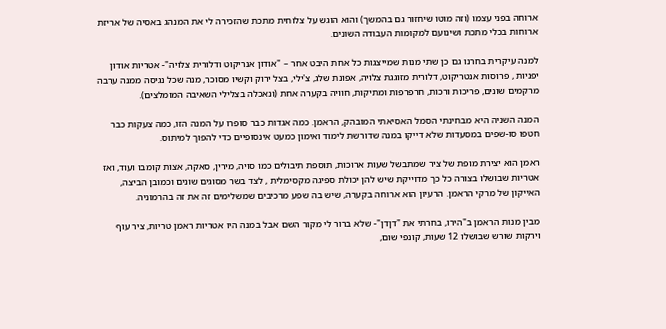ארוחה בפני עצמו (וזה מוטו שיחזור גם בהמשך) והוא הוגש על צלוחית מתכת שהזכירה לי את המנהג באסיה של אריזת ארוחות בכלי מתכת ושינועם למקומות העבודה השונים.

למנה עיקרית בחרנו גם כן שתי מנות שמייצגות כל אחת היבט אחר – "אודון אנריקוט ודלורית צלויה"- אטריות אודון יפניות , פרוסות אנטריקוט, דלורית מזוגגת צלויה, אפונת שלג, צ'ילי, בצל ירוק וקשיו מסוכר, מנה שכל נגיסה ממנה ערבה מרקמים שונים, פריכות ורכות, חרפרפות ומתיקות, חוויה בקערה אחת (ונאכלה בצלילי השאיבה המומלצים).

המנה השניה היא מבחינתי הסמל האסיאתי המובהק, הראמן. כמה אגדות כבר סופרו על המנה הזו, כמה צעקות כבר חטפו סו-שפים במסעדות שלא דייקו במנה שדורשת לימוד ואימון כמעט אינסופיים כדי להפוך למיתוס.

ראמן הוא יצירת מופת של ציר שמתבשל שעות ארוכות, תוספת תיבולים כמו סויה, מירין, סאקה, אצות קומבו ועוד, ואז אטריות שבושלו בצורה כל כך מדוייקת שיש להן יכולת ספיגה מקסימלית , לצד בשר מסוגים שונים וכמובן הביצה, האייקון של מרקי הראמן. הרעיון הוא ארוחה בקערה, שיש בה שפע מרכיבים שמשלימים זה את זה בהרמוניה.

מבין מנות הראמן ב"הירו, בחרתי את "דןדן"- שלא ברור לי מקור השם אבל במנה היו אטריות ראמן טריות, ציר עוף וירקות שורש שבושלו 12 שעות, קונפי שום,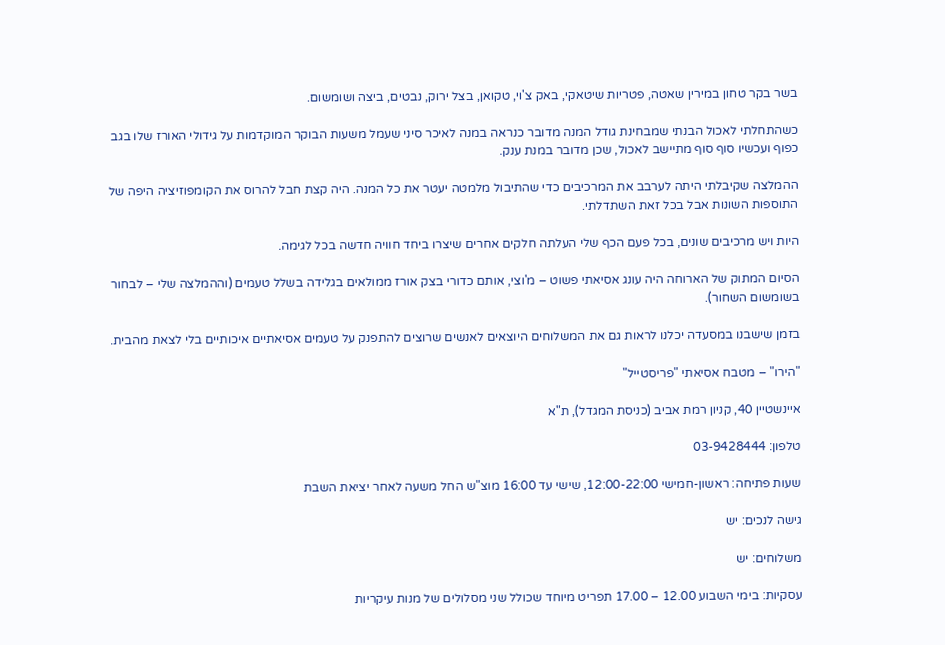בשר בקר טחון במירין שאטה, פטריות שיטאקי, באק צ'וי, טקואן, בצל ירוק, נבטים, ביצה ושומשום.

כשהתחלתי לאכול הבנתי שמבחינת גודל המנה מדובר כנראה במנה לאיכר סיני שעמל משעות הבוקר המוקדמות על גידולי האורז שלו בגב כפוף ועכשיו סוף סוף מתיישב לאכול, שכן מדובר במנת ענק.

ההמלצה שקיבלתי היתה לערבב את המרכיבים כדי שהתיבול מלמטה יעטר את כל המנה. היה קצת חבל להרוס את הקומפוזיציה היפה של התוספות השונות אבל בכל זאת השתדלתי.

היות ויש מרכיבים שונים, בכל פעם הכף שלי העלתה חלקים אחרים שיצרו ביחד חוויה חדשה בכל לגימה.

הסיום המתוק של הארוחה היה עונג אסיאתי פשוט – מ'וצי, אותם כדורי בצק אורז ממולאים בגלידה בשלל טעמים (וההמלצה שלי – לבחור בשומשום השחור).

בזמן שישבנו במסעדה יכלנו לראות גם את המשלוחים היוצאים לאנשים שרוצים להתפנק על טעמים אסיאתיים איכותיים בלי לצאת מהבית.

"הירו" – מטבח אסיאתי "פריסטייל"

איינשטיין 40, קניון רמת אביב (כניסת המגדל), ת"א

טלפון: 03-9428444

שעות פתיחה: ראשון-חמישי 12:00-22:00, שישי עד 16:00 מוצ"ש החל משעה לאחר יציאת השבת

גישה לנכים: יש

משלוחים: יש

עסקיות: בימי השבוע 12.00 – 17.00 תפריט מיוחד שכולל שני מסלולים של מנות עיקריות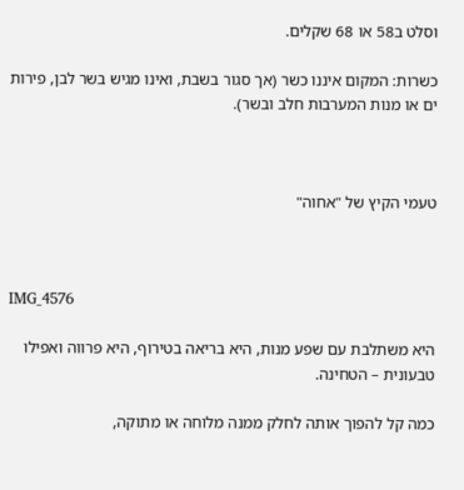וסלט ב58 או 68 שקלים.

כשרות: המקום איננו כשר (אך סגור בשבת, ואינו מגיש בשר לבן, פירות ים או מנות המערבות חלב ובשר).



טעמי הקיץ של "אחוה"



IMG_4576

היא משתלבת עם שפע מנות, היא בריאה בטירוף, היא פרווה ואפילו טבעונית – הטחינה.

כמה קל להפוך אותה לחלק ממנה מלוחה או מתוקה,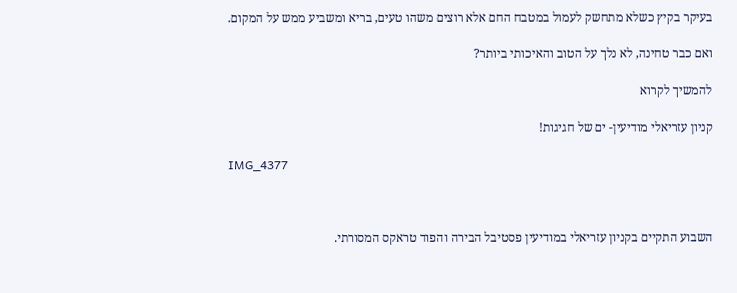בעיקר בקיץ כשלא מתחשק לעמול במטבח החם אלא רוצים משהו טעים, בריא ומשביע ממש על המקום.

ואם כבר טחינה, לא נלך על הטוב והאיכותי ביותר?

להמשיך לקרוא

קניון עזריאלי מודיעין- ים של חגיגות!

IMG_4377



השבוע התקיים בקניון עזריאלי במודיעין פסטיבל הבירה והפוד טראקס המסורתי.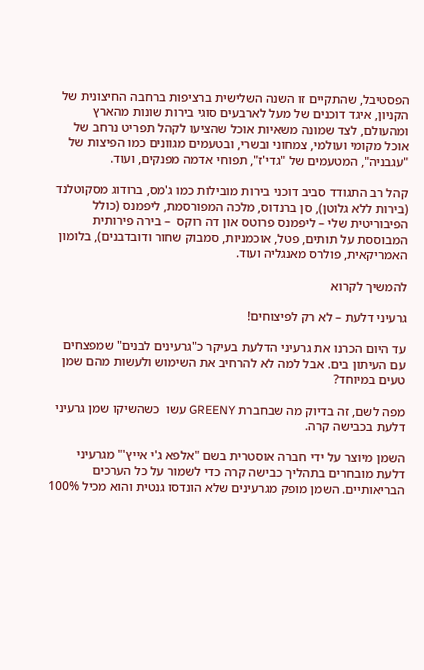הפסטיבל, שהתקיים זו השנה השלישית ברציפות ברחבה החיצונית של הקניון, איגד דוכנים של מעל לארבעים סוגי בירות שונות מהארץ ומהעולם, לצד שמונה משאיות אוכל שהציעו לקהל תפריט נרחב של אוכל מקומי ועולמי, צמחוני ובשרי, ובטעמים מגוונים כמו הפיצות של "עגבניה", המטעמים של "גדי'ז", תפוחי אדמה מפנקים, ועוד.

קהל רב התגודד סביב דוכני בירות מובילות כמו ג'מס, ברודוג מסקוטלנד (בירות ללא גלוטן), סן ברנדוס, מלכה המפורסמת, ליפמנס (כולל הפיבוריטית שלי – ליפמנס פרוטס און דה רוקס  – בירה פירותית המבוססת על תותים, פטל, אוכמניות, סמבוק שחור ודובדבנים), בלומון האמריקאית, פולרס מאנגליה ועוד.

להמשיך לקרוא

גרעיני דלעת – לא רק לפיצוחים!

עד היום הכרנו את גרעיני הדלעת בעיקר כ"גרעינים לבנים" שמפצחים עם העיתון בים. אבל למה לא להרחיב את השימוש ולעשות מהם שמן טעים במיוחד?

מפה לשם, זה בדיוק מה שבחברת GREENY עשו  כשהשיקו שמן גרעיני דלעת בכבישה קרה.

השמן מיוצר על ידי חברה אוסטרית בשם "אלפא ג'י אייץ'" מגרעיני דלעת מובחרים בתהליך כבישה קרה כדי לשמור על כל הערכים הבריאותיים. השמן מופק מגרעינים שלא הונדסו גנטית והוא מכיל 100%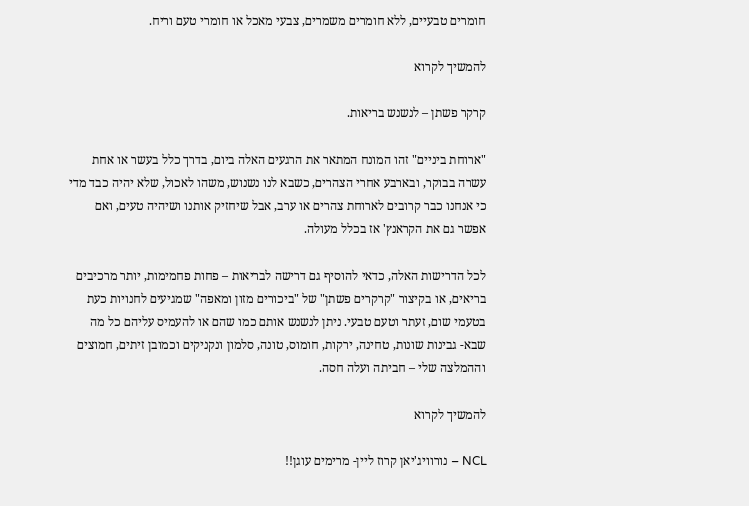חומרים טבעיים, ללא חומרים משמרים, צבעי מאכל או חומרי טעם וריח.

להמשיך לקרוא

קרקר פשתן – לנשנש בריאות.

"ארוחת ביניים" זהו המונח המתאר את הרגעים האלה ביום, בדרך כלל בעשר או אחת עשרה בבוקר, ובארבע אחרי הצהרים, כשבא לנו נשנוש, משהו לאכול, שלא יהיה כבד מדי כי אנחנו כבר קרובים לארוחת צהרים או ערב, אבל שיחזיק אותנו ושיהיה טעים, ואם אפשר גם את הקראנץ' אז בכלל מעולה.

לכל הדרישות האלה, כדאי להוסיף גם דרישה לבריאות – פחות פחמימות, יותר מרכיבים בריאים, או בקיצור "קרקרים פשתן" של "ביכורים מזון ומאפה" שמגיעים לחנויות כעת בטעמי שום, זעתר וטעם טבעי. ניתן לנשנש אותם כמו שהם או להעמיס עליהם כל מה שבא- גבינות שונות, טחינה, ירקות, חומוס, טונה, סלמון ונקניקים וכמובן זיתים, חמוצים וההמלצה שלי – חביתה ועלה חסה.

להמשיך לקרוא

NCL – נורוויג'יאן קרוז ליין- מרימים עוגן!!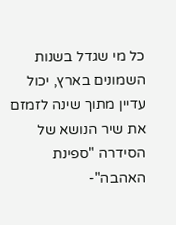כל מי שגדל בשנות השמונים בארץ, יכול עדיין מתוך שינה לזמזם את שיר הנושא של הסידרה "ספינת האהבה"-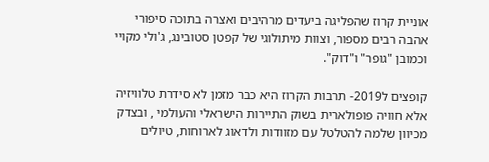אוניית קרוז שהפליגה ביעדים מרהיבים ואצרה בתוכה סיפורי אהבה רבים מספור, וצוות מיתולוגי של קפטן סטובינג, ג'ולי מקויי וכמובן "גופר" ו"דוק".

קופצים ל2019- תרבות הקרוז היא כבר מזמן לא סידרת טלוויזיה אלא חוויה פופולארית בשוק התיירות הישראלי והעולמי , ובצדק מכיוון שלמה להטלטל עם מזוודות ולדאוג לארוחות, טיולים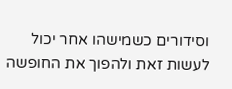וסידורים כשמישהו אחר יכול לעשות זאת ולהפוך את החופשה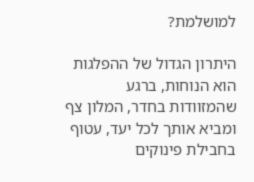למושלמת?

היתרון הגדול של ההפלגות הוא הנוחות, ברגע שהמזוודות בחדר, המלון צף ומביא אותך לכל יעד, עטוף בחבילת פינוקים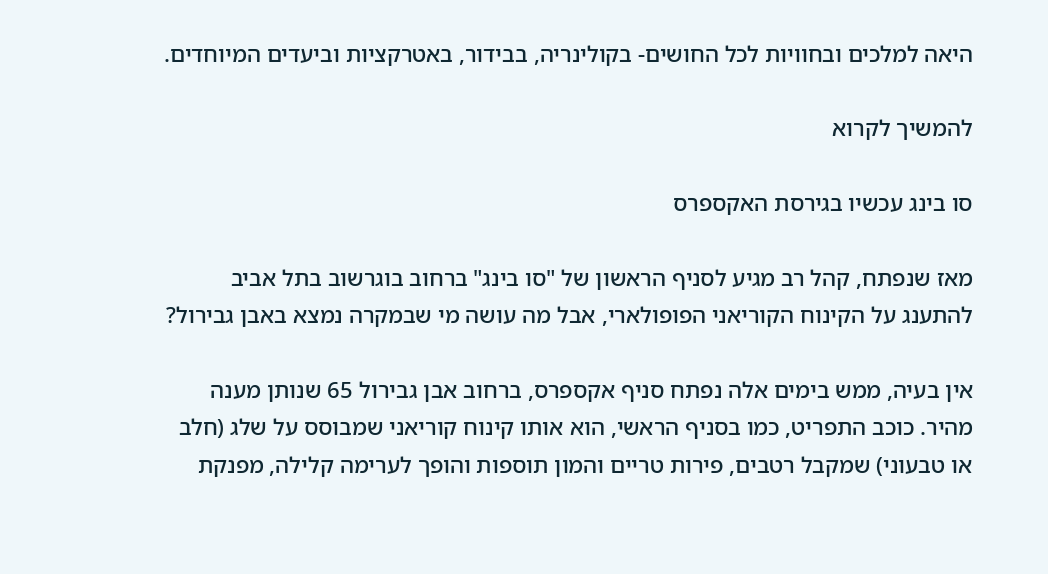היאה למלכים ובחוויות לכל החושים- בקולינריה, בבידור, באטרקציות וביעדים המיוחדים.

להמשיך לקרוא

סו בינג עכשיו בגירסת האקספרס

מאז שנפתח, קהל רב מגיע לסניף הראשון של "סו בינג" ברחוב בוגרשוב בתל אביב להתענג על הקינוח הקוריאני הפופולארי, אבל מה עושה מי שבמקרה נמצא באבן גבירול?

אין בעיה, ממש בימים אלה נפתח סניף אקספרס, ברחוב אבן גבירול 65 שנותן מענה מהיר. כוכב התפריט, כמו בסניף הראשי, הוא אותו קינוח קוריאני שמבוסס על שלג (חלב או טבעוני) שמקבל רטבים, פירות טריים והמון תוספות והופך לערימה קלילה, מפנקת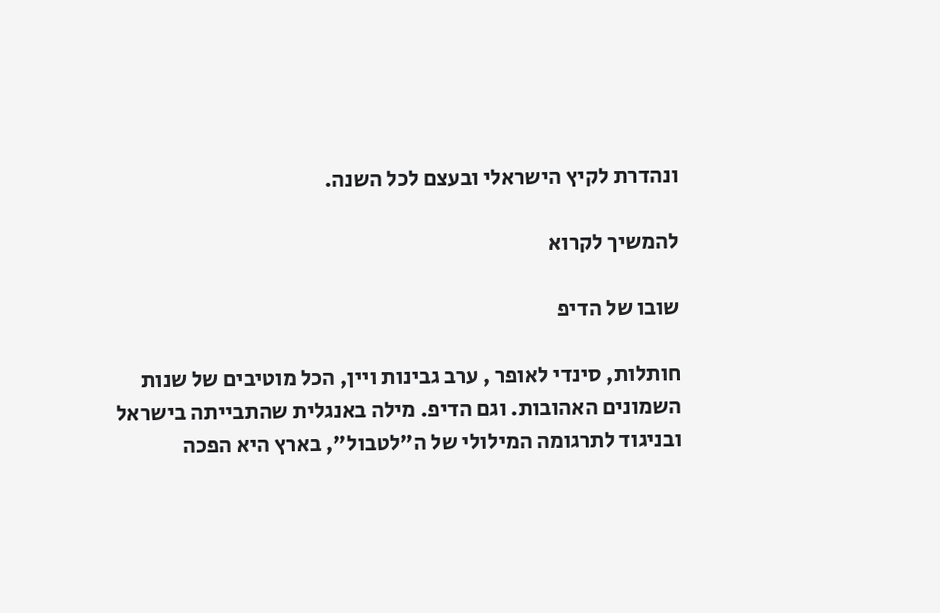ונהדרת לקיץ הישראלי ובעצם לכל השנה.

להמשיך לקרוא

שובו של הדיפ

חותלות, סינדי לאופר , ערב גבינות ויין, הכל מוטיבים של שנות השמונים האהובות. וגם הדיפ. מילה באנגלית שהתבייתה בישראל ובניגוד לתרגומה המילולי של ה"לטבול", בארץ היא הפכה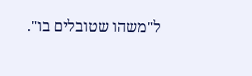ל"משהו שטובלים בו".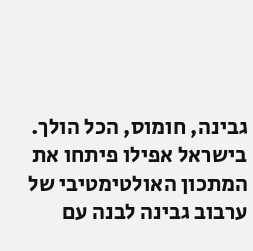גבינה, חומוס, הכל הולך. בישראל אפילו פיתחו את המתכון האולטימטיבי של ערבוב גבינה לבנה עם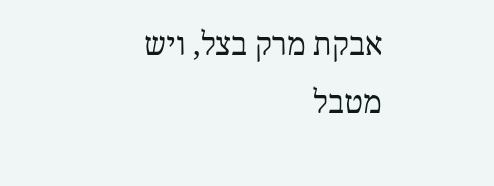אבקת מרק בצל, ויש מטבל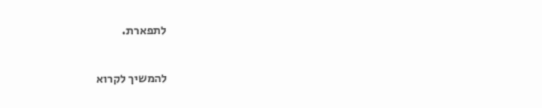לתפארת.

להמשיך לקרוא